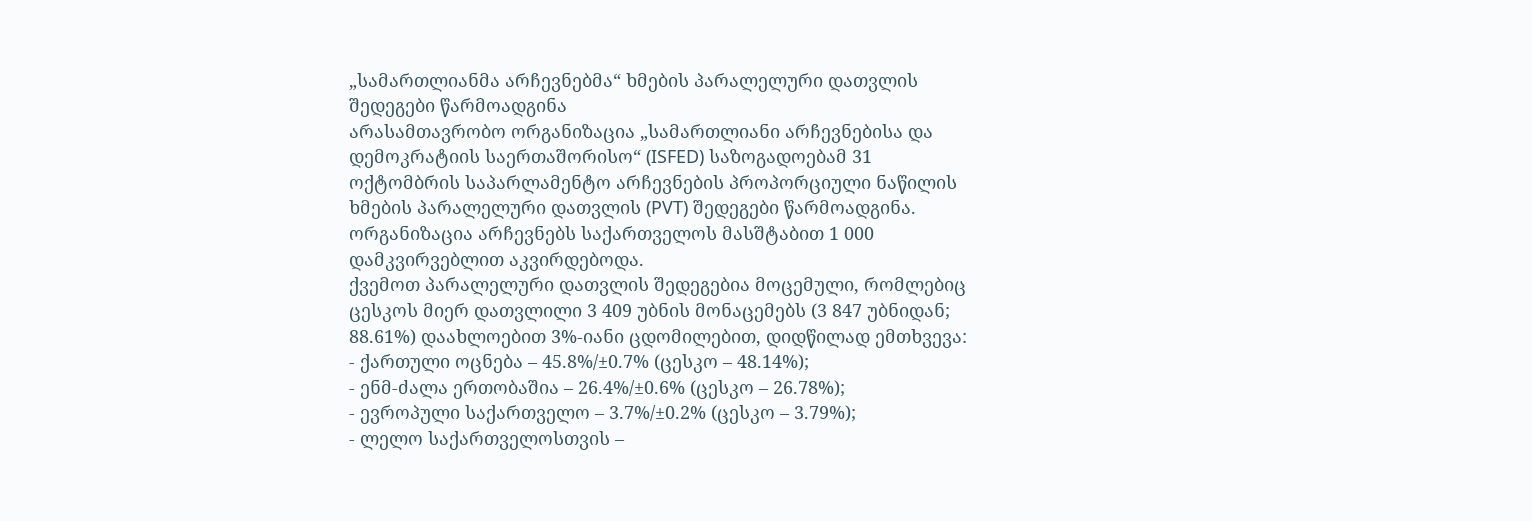„სამართლიანმა არჩევნებმა“ ხმების პარალელური დათვლის შედეგები წარმოადგინა
არასამთავრობო ორგანიზაცია „სამართლიანი არჩევნებისა და დემოკრატიის საერთაშორისო“ (ISFED) საზოგადოებამ 31 ოქტომბრის საპარლამენტო არჩევნების პროპორციული ნაწილის ხმების პარალელური დათვლის (PVT) შედეგები წარმოადგინა. ორგანიზაცია არჩევნებს საქართველოს მასშტაბით 1 000 დამკვირვებლით აკვირდებოდა.
ქვემოთ პარალელური დათვლის შედეგებია მოცემული, რომლებიც ცესკოს მიერ დათვლილი 3 409 უბნის მონაცემებს (3 847 უბნიდან; 88.61%) დაახლოებით 3%-იანი ცდომილებით, დიდწილად ემთხვევა:
- ქართული ოცნება – 45.8%/±0.7% (ცესკო – 48.14%);
- ენმ-ძალა ერთობაშია – 26.4%/±0.6% (ცესკო – 26.78%);
- ევროპული საქართველო – 3.7%/±0.2% (ცესკო – 3.79%);
- ლელო საქართველოსთვის –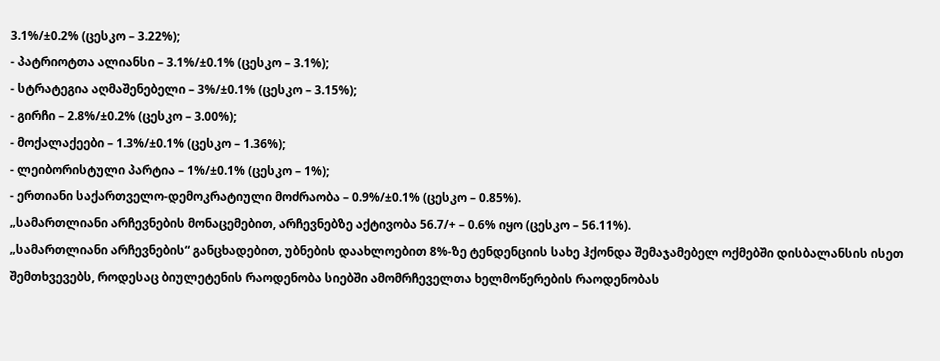3.1%/±0.2% (ცესკო – 3.22%);
- პატრიოტთა ალიანსი – 3.1%/±0.1% (ცესკო – 3.1%);
- სტრატეგია აღმაშენებელი – 3%/±0.1% (ცესკო – 3.15%);
- გირჩი – 2.8%/±0.2% (ცესკო – 3.00%);
- მოქალაქეები – 1.3%/±0.1% (ცესკო – 1.36%);
- ლეიბორისტული პარტია – 1%/±0.1% (ცესკო – 1%);
- ერთიანი საქართველო-დემოკრატიული მოძრაობა – 0.9%/±0.1% (ცესკო – 0.85%).
„სამართლიანი არჩევნების მონაცემებით, არჩევნებზე აქტივობა 56.7/+ – 0.6% იყო (ცესკო – 56.11%).
„სამართლიანი არჩევნების“ განცხადებით, უბნების დაახლოებით 8%-ზე ტენდენციის სახე ჰქონდა შემაჯამებელ ოქმებში დისბალანსის ისეთ შემთხვევებს, როდესაც ბიულეტენის რაოდენობა სიებში ამომრჩეველთა ხელმოწერების რაოდენობას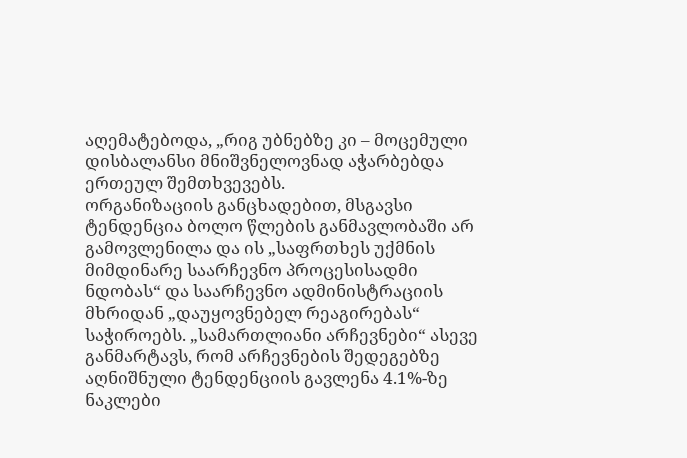აღემატებოდა, „რიგ უბნებზე კი – მოცემული დისბალანსი მნიშვნელოვნად აჭარბებდა ერთეულ შემთხვევებს.
ორგანიზაციის განცხადებით, მსგავსი ტენდენცია ბოლო წლების განმავლობაში არ გამოვლენილა და ის „საფრთხეს უქმნის მიმდინარე საარჩევნო პროცესისადმი ნდობას“ და საარჩევნო ადმინისტრაციის მხრიდან „დაუყოვნებელ რეაგირებას“ საჭიროებს. „სამართლიანი არჩევნები“ ასევე განმარტავს, რომ არჩევნების შედეგებზე აღნიშნული ტენდენციის გავლენა 4.1%-ზე ნაკლები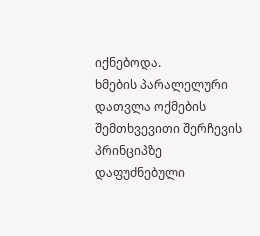იქნებოდა.
ხმების პარალელური დათვლა ოქმების შემთხვევითი შერჩევის პრინციპზე დაფუძნებული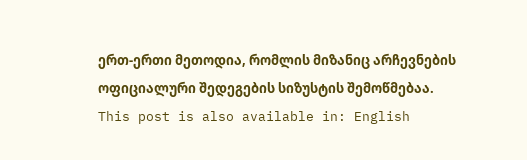ერთ-ერთი მეთოდია, რომლის მიზანიც არჩევნების ოფიციალური შედეგების სიზუსტის შემოწმებაა.
This post is also available in: English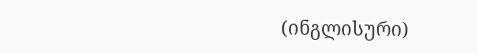(ინგლისური)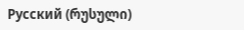Русский (რუსული)